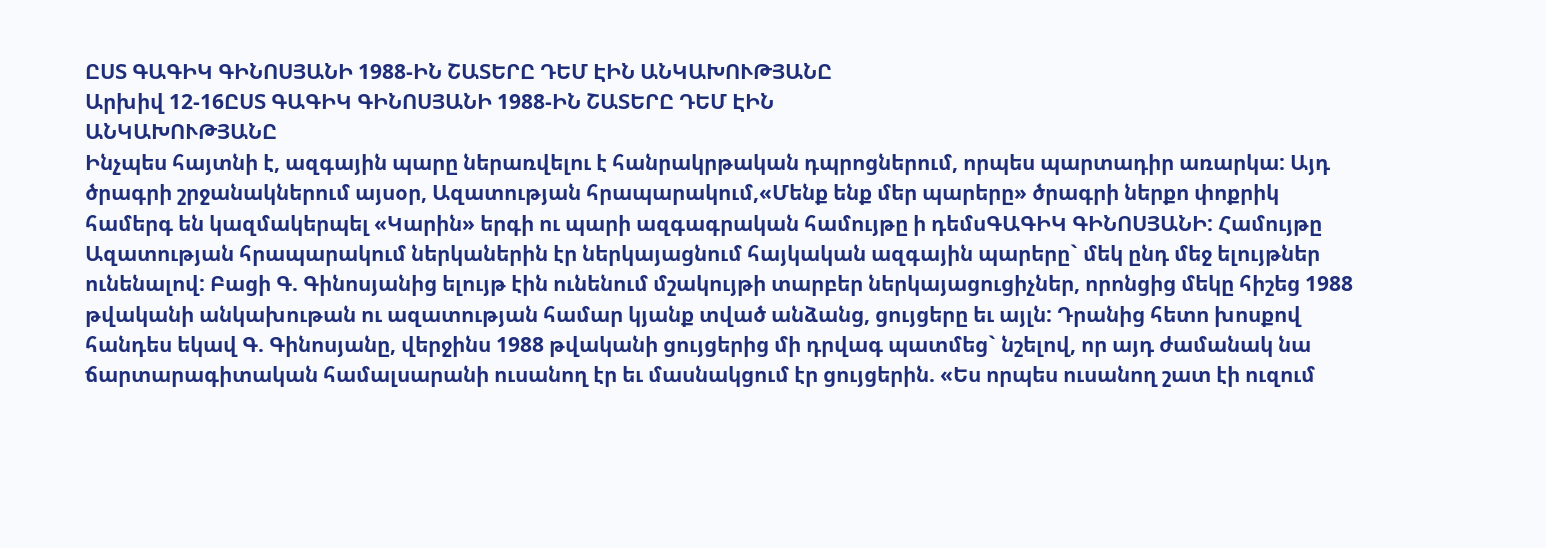ԸՍՏ ԳԱԳԻԿ ԳԻՆՈՍՅԱՆԻ 1988-ԻՆ ՇԱՏԵՐԸ ԴԵՄ ԷԻՆ ԱՆԿԱԽՈՒԹՅԱՆԸ
Արխիվ 12-16ԸՍՏ ԳԱԳԻԿ ԳԻՆՈՍՅԱՆԻ 1988-ԻՆ ՇԱՏԵՐԸ ԴԵՄ ԷԻՆ
ԱՆԿԱԽՈՒԹՅԱՆԸ
Ինչպես հայտնի է, ազգային պարը ներառվելու է հանրակրթական դպրոցներում, որպես պարտադիր առարկա: Այդ ծրագրի շրջանակներում այսօր, Ազատության հրապարակում,«Մենք ենք մեր պարերը» ծրագրի ներքո փոքրիկ համերգ են կազմակերպել «Կարին» երգի ու պարի ազգագրական համույթը ի դեմսԳԱԳԻԿ ԳԻՆՈՍՅԱՆԻ: Համույթը Ազատության հրապարակում ներկաներին էր ներկայացնում հայկական ազգային պարերը` մեկ ընդ մեջ ելույթներ ունենալով: Բացի Գ. Գինոսյանից ելույթ էին ունենում մշակույթի տարբեր ներկայացուցիչներ, որոնցից մեկը հիշեց 1988 թվականի անկախութան ու ազատության համար կյանք տված անձանց, ցույցերը եւ այլն: Դրանից հետո խոսքով հանդես եկավ Գ. Գինոսյանը, վերջինս 1988 թվականի ցույցերից մի դրվագ պատմեց` նշելով, որ այդ ժամանակ նա ճարտարագիտական համալսարանի ուսանող էր եւ մասնակցում էր ցույցերին. «Ես որպես ուսանող շատ էի ուզում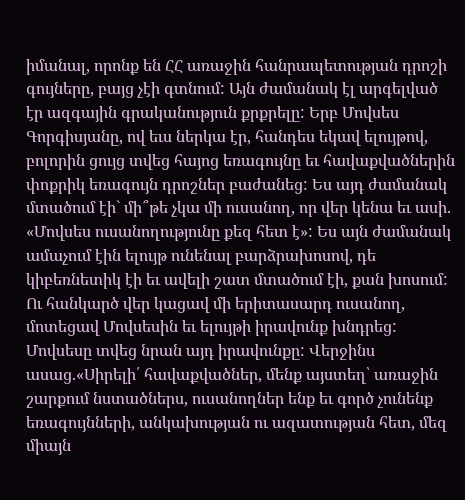իմանալ, որոնք են ՀՀ առաջին հանրապետության դրոշի գույները, բայց չէի գտնում: Այն ժամանակ էլ արգելված էր ազգային գրականություն քրքրելը: Երբ Մովսես Գորգիսյանը, ով եւս ներկա էր, հանդես եկավ ելույթով, բոլորին ցույց տվեց հայոց եռագույնը եւ հավաքվածներին փոքրիկ եռագույն դրոշներ բաժանեց: Ես այդ ժամանակ մտածում էի` մի՞թե չկա մի ուսանող, որ վեր կենա եւ ասի. «Մովսես ուսանողությունը քեզ հետ է»: Ես այն ժամանակ ամաչում էին ելույթ ունենալ բարձրախոսով, դե կիբեռնետիկ էի եւ ավելի շատ մտածում էի, քան խոսում: Ու հանկարծ վեր կացավ մի երիտասարդ ուսանող, մոտեցավ Մովսեսին եւ ելույթի իրավունք խնդրեց: Մովսեսը տվեց նրան այդ իրավունքը: Վերջինս ասաց.«Սիրելի՛ հավաքվածներ, մենք այստեղ՝ առաջին շարքում նստածներս, ուսանողներ ենք եւ գործ չունենք եռագույնների, անկախության ու ազատության հետ, մեզ միայն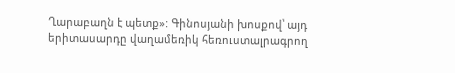Ղարաբաղն է պետք»: Գինոսյանի խոսքով՝ այդ երիտասարդը վաղամեռիկ հեռուստալրագրող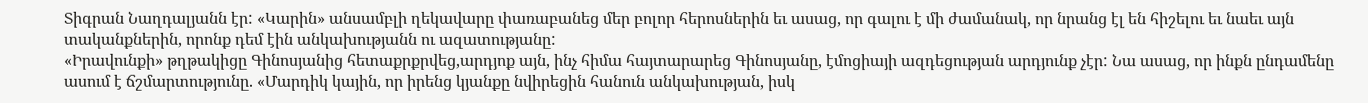Տիգրան Նաղդալյանն էր: «Կարին» անսամբլի ղեկավարը փառաբանեց մեր բոլոր հերոսներին եւ ասաց, որ գալու է մի ժամանակ, որ նրանց էլ են հիշելու եւ նաեւ այն տականքներին, որոնք դեմ էին անկախությանն ու ազատությանը:
«Իրավունքի» թղթակիցը Գինոսյանից հետաքրքրվեց,արդյոք այն, ինչ հիմա հայտարարեց Գինոսյանը, էմոցիայի ազդեցության արդյունք չէր: Նա ասաց, որ ինքն ընդամենը ասում է ճշմարտությունը. «Մարդիկ կային, որ իրենց կյանքը նվիրեցին հանուն անկախության, իսկ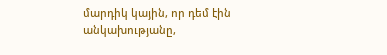մարդիկ կային, որ դեմ էին անկախությանը,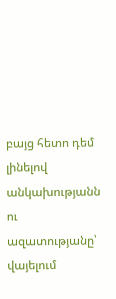բայց հետո դեմ լինելով անկախությանն ու ազատությանը՝ վայելում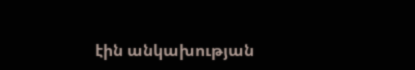էին անկախության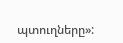պտուղները»: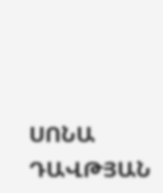ՍՈՆԱ ԴԱՎԹՅԱՆ